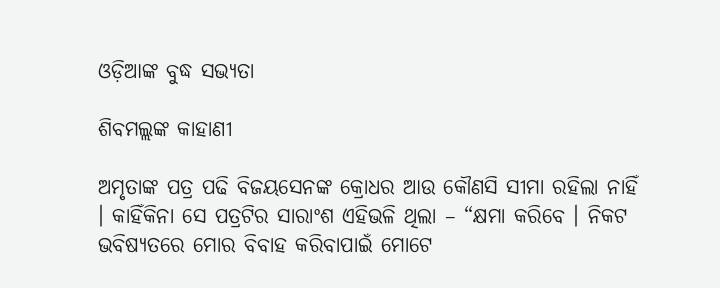ଓଡ଼ିଆଙ୍କ ବୁଦ୍ଧ ସଭ୍ୟତା

ଶିବମଲ୍ଲଙ୍କ କାହାଣୀ

ଅମୃତାଙ୍କ ପତ୍ର ପଢି ବିଜୟସେନଙ୍କ କ୍ରୋଧର ଆଉ କୌଣସି ସୀମା ରହିଲା ନାହିଁ । କାହିଁକିନା ସେ ପତ୍ରଟିର ସାରାଂଶ ଏହିଭଳି ଥିଲା – “କ୍ଷମା କରିବେ । ନିକଟ ଭବିଷ୍ୟତରେ ମୋର ବିବାହ କରିବାପାଇଁ ମୋଟେ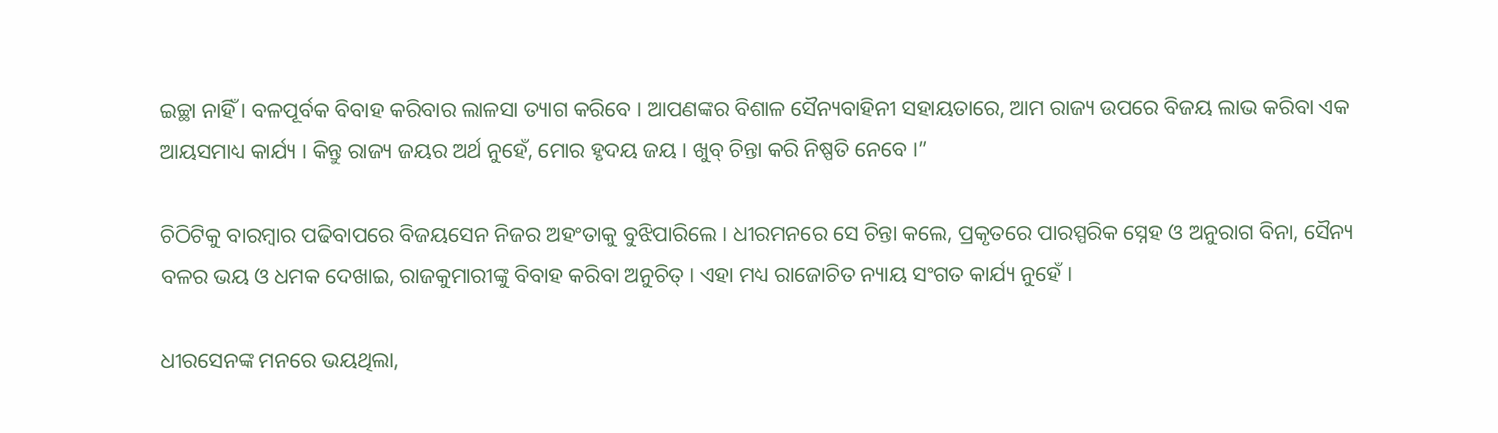ଇଚ୍ଛା ନାହିଁ । ବଳପୂର୍ବକ ବିବାହ କରିବାର ଲାଳସା ତ୍ୟାଗ କରିବେ । ଆପଣଙ୍କର ବିଶାଳ ସୈନ୍ୟବାହିନୀ ସହାୟତାରେ, ଆମ ରାଜ୍ୟ ଉପରେ ବିଜୟ ଲାଭ କରିବା ଏକ ଆୟସମାଧ୍ୟ କାର୍ଯ୍ୟ । କିନ୍ତୁ ରାଜ୍ୟ ଜୟର ଅର୍ଥ ନୁହେଁ, ମୋର ହୃଦୟ ଜୟ । ଖୁବ୍ ଚିନ୍ତା କରି ନିଷ୍ପତି ନେବେ ।”

ଚିଠିଟିକୁ ବାରମ୍ବାର ପଢିବାପରେ ବିଜୟସେନ ନିଜର ଅହଂତାକୁ ବୁଝିପାରିଲେ । ଧୀରମନରେ ସେ ଚିନ୍ତା କଲେ, ପ୍ରକୃତରେ ପାରସ୍ପରିକ ସ୍ନେହ ଓ ଅନୁରାଗ ବିନା, ସୈନ୍ୟ ବଳର ଭୟ ଓ ଧମକ ଦେଖାଇ, ରାଜକୁମାରୀଙ୍କୁ ବିବାହ କରିବା ଅନୁଚିତ୍ । ଏହା ମଧ୍ୟ ରାଜୋଚିତ ନ୍ୟାୟ ସଂଗତ କାର୍ଯ୍ୟ ନୁହେଁ ।

ଧୀରସେନଙ୍କ ମନରେ ଭୟଥିଲା,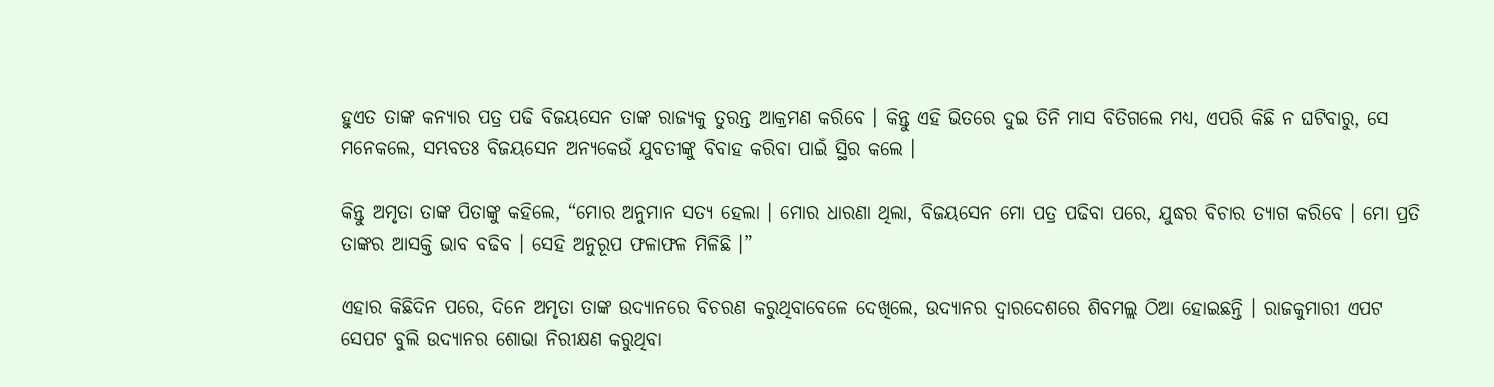ହୁଏତ ତାଙ୍କ କନ୍ୟାର ପତ୍ର ପଢି ବିଜୟସେନ ତାଙ୍କ ରାଜ୍ୟକୁ ତୁରନ୍ତ ଆକ୍ରମଣ କରିବେ । କିନ୍ତୁ ଏହି ଭିତରେ ଦୁଇ ତିନି ମାସ ବିତିଗଲେ ମଧ୍ୟ, ଏପରି କିଛି ନ ଘଟିବାରୁ, ସେ ମନେକଲେ, ସମ୍ଭବତଃ ବିଜୟସେନ ଅନ୍ୟକେଉଁ ଯୁବତୀଙ୍କୁ ବିବାହ କରିବା ପାଇଁ ସ୍ଥିର କଲେ ।

କିନ୍ତୁ ଅମୃତା ତାଙ୍କ ପିତାଙ୍କୁ କହିଲେ, “ମୋର ଅନୁମାନ ସତ୍ୟ ହେଲା । ମୋର ଧାରଣା ଥିଲା, ବିଜୟସେନ ମୋ ପତ୍ର ପଢିବା ପରେ, ଯୁଦ୍ଧର ବିଚାର ତ୍ୟାଗ କରିବେ । ମୋ ପ୍ରତି ତାଙ୍କର ଆସକ୍ତି ଭାବ ବଢିବ । ସେହି ଅନୁରୂପ ଫଳାଫଳ ମିଳିଛି ।”

ଏହାର କିଛିଦିନ ପରେ, ଦିନେ ଅମୃତା ତାଙ୍କ ଉଦ୍ୟାନରେ ବିଚରଣ କରୁଥିବାବେଳେ ଦେଖିଲେ, ଉଦ୍ୟାନର ଦ୍ୱାରଦେଶରେ ଶିବମଲ୍ଲ ଠିଆ ହୋଇଛନ୍ତି । ରାଜକୁମାରୀ ଏପଟ ସେପଟ ବୁଲି ଉଦ୍ୟାନର ଶୋଭା ନିରୀକ୍ଷଣ କରୁଥିବା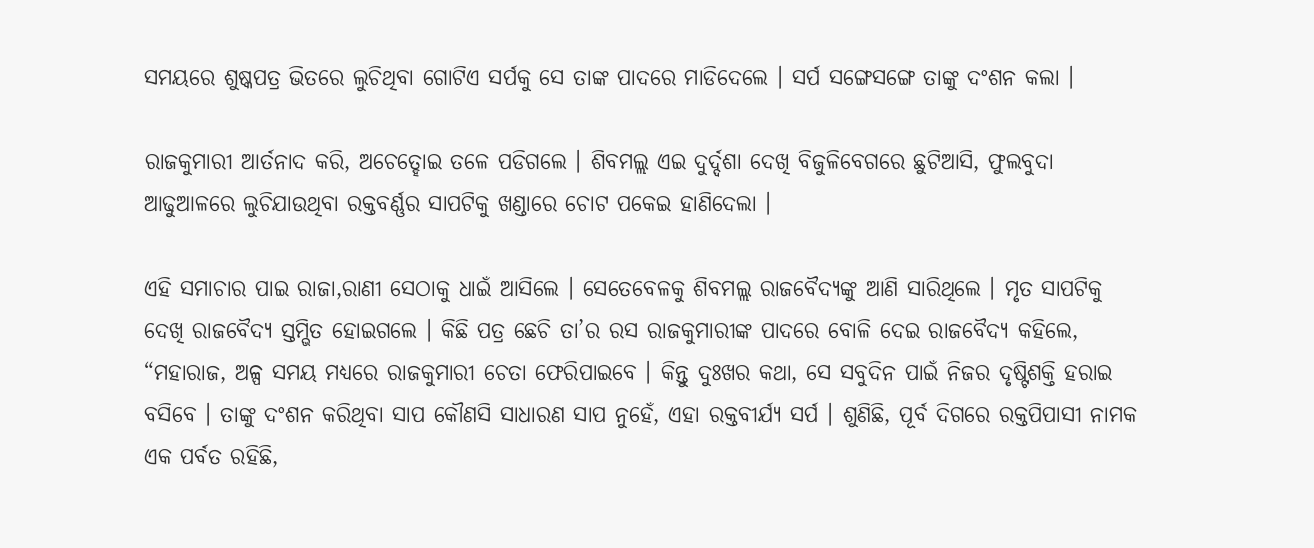ସମୟରେ ଶୁଷ୍କପତ୍ର ଭିତରେ ଲୁଚିଥିବା ଗୋଟିଏ ସର୍ପକୁ ସେ ତାଙ୍କ ପାଦରେ ମାଡିଦେଲେ । ସର୍ପ ସଙ୍ଗେସଙ୍ଗେ ତାଙ୍କୁ ଦଂଶନ କଲା ।

ରାଜକୁମାରୀ ଆର୍ତନାଦ କରି, ଅଚେତ୍ହୋଇ ତଳେ ପଡିଗଲେ । ଶିବମଲ୍ଲ ଏଇ ଦୁର୍ଦ୍ଦଶା ଦେଖି ବିଜୁଳିବେଗରେ ଛୁଟିଆସି, ଫୁଲବୁଦା ଆଢୁଆଳରେ ଲୁଚିଯାଉଥିବା ରକ୍ତବର୍ଣ୍ଣର ସାପଟିକୁ ଖଣ୍ଡାରେ ଚୋଟ ପକେଇ ହାଣିଦେଲା ।

ଏହି ସମାଚାର ପାଇ ରାଜା,ରାଣୀ ସେଠାକୁ ଧାଇଁ ଆସିଲେ । ସେତେବେଳକୁ ଶିବମଲ୍ଲ ରାଜବୈଦ୍ୟଙ୍କୁ ଆଣି ସାରିଥିଲେ । ମୃତ ସାପଟିକୁ ଦେଖି ରାଜବୈଦ୍ୟ ସ୍ତମ୍ଭିତ ହୋଇଗଲେ । କିଛି ପତ୍ର ଛେଚି ତା’ର ରସ ରାଜକୁମାରୀଙ୍କ ପାଦରେ ବୋଳି ଦେଇ ରାଜବୈଦ୍ୟ କହିଲେ, “ମହାରାଜ, ଅଳ୍ପ ସମୟ ମଧ୍ୟରେ ରାଜକୁମାରୀ ଚେତା ଫେରିପାଇବେ । କିନ୍ତୁ ଦୁଃଖର କଥା, ସେ ସବୁଦିନ ପାଇଁ ନିଜର ଦୃଷ୍ଟିଶକ୍ତି ହରାଇ ବସିବେ । ତାଙ୍କୁ ଦଂଶନ କରିଥିବା ସାପ କୌଣସି ସାଧାରଣ ସାପ ନୁହେଁ, ଏହା ରକ୍ତବୀର୍ଯ୍ୟ ସର୍ପ । ଶୁଣିଛି, ପୂର୍ବ ଦିଗରେ ରକ୍ତପିପାସୀ ନାମକ ଏକ ପର୍ବତ ରହିଛି,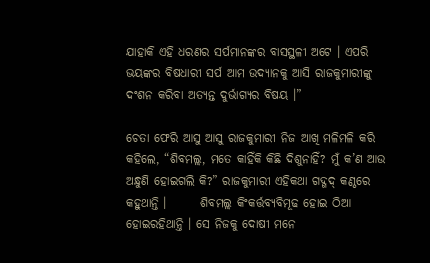ଯାହାକି ଏହି ଧରଣର ସର୍ପମାନଙ୍କର ବାସସ୍ଥଳୀ ଅଟେ । ଏପରି ଭୟଙ୍କର ବିଷଧାରୀ ସର୍ପ ଆମ ଉଦ୍ୟାନକୁ ଆସି ରାଜକୁମାରୀଙ୍କୁ ଦଂଶନ କରିବା ଅତ୍ୟନ୍ତ ଦୁର୍ଭାଗ୍ୟର ବିଷୟ ।”

ଚେତା ଫେରି ଆସୁ ଆସୁ ରାଜକୁମାରୀ ନିଜ ଆଖି ମଳିମଳି କରି କହିଲେ, “ଶିବମଲ୍ଲ, ମତେ କାହିଁକି କିଛି ଦିଶୁନାହିଁ? ମୁଁ କ’ଣ ଆଉ ଅନ୍ଧୁଣି ହୋଇଗଲି କି?” ରାଜକୁମାରୀ ଏହିକଥା ଗଦ୍ଗଦ୍ କଣ୍ଠରେ କହୁଥାନ୍ତି ।       ଶିବମଲ୍ଲ କିଂକର୍ତ୍ତବ୍ୟବିମୂଢ ହୋଇ ଠିଆ ହୋଇରହିଥାନ୍ତି । ସେ ନିଜକୁ ଦୋଷୀ ମନେ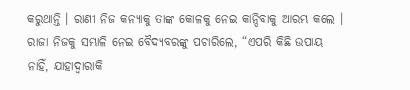କରୁଥାନ୍ତି । ରାଣୀ ନିଜ କନ୍ୟାକୁ ତାଙ୍କ କୋଳକୁ ନେଇ କାନ୍ଦିବାକୁ ଆରମ୍ଭ କଲେ । ରାଜା ନିଜକୁ ସମ୍ଭାଳି ନେଇ ବୈଦ୍ୟବରଙ୍କୁ ପଚାରିଲେ, “ଏପରି କିଛି ଉପାୟ ନାହିଁ, ଯାହାଦ୍ୱାରାକି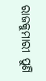ରାଜକୁମାରୀ ପୁଣି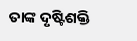ତାଙ୍କ ଦୃଷ୍ଟିଶକ୍ତି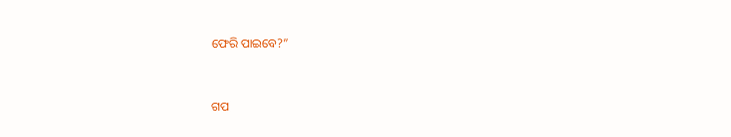ଫେରି ପାଇବେ?”


ଗପ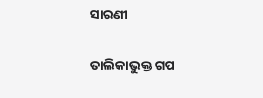ସାରଣୀ

ତାଲିକାଭୁକ୍ତ ଗପ